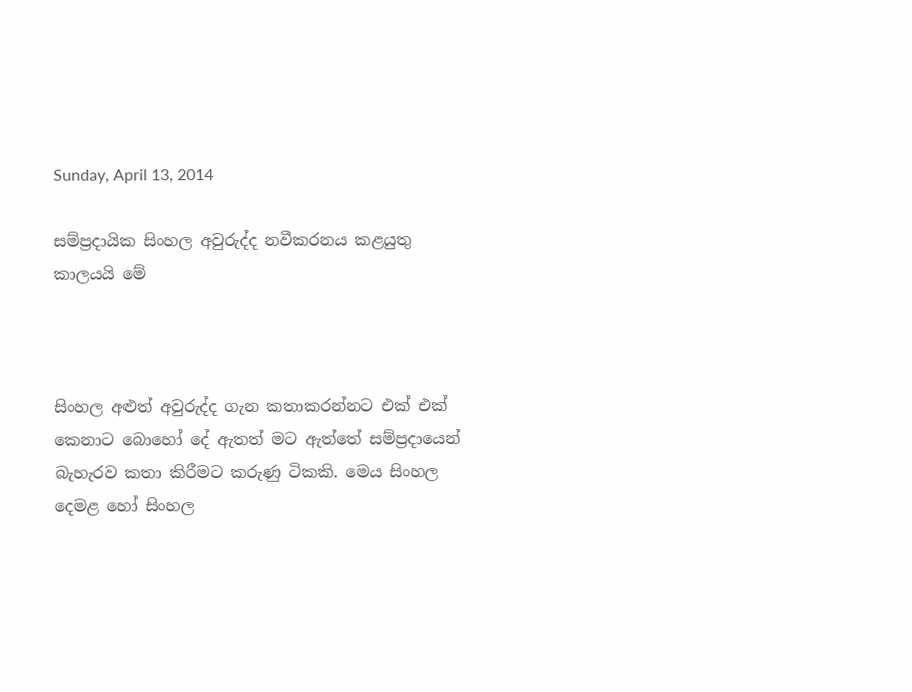Sunday, April 13, 2014

සම්ප්‍රදායික සිංහල අවුරුද්ද නවීකරනය කළයුතු කාලයයි මේ



සිංහල අළුත් අවුරුද්ද ගැන කතාකරන්නට එක් එක් කෙනාට බොහෝ දේ ඇතත් මට ඇත්තේ සම්ප්‍රදායෙන් බැහැරව කතා කිරීමට කරුණු ටිකකි. මෙය සිංහල දෙමළ හෝ සිංහල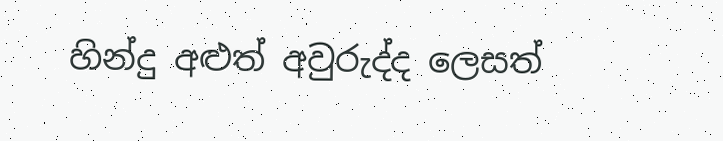හින්දු අළුත් අවුරුද්ද ලෙසත්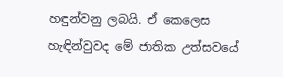හඳුන්වනු ලබයි. ඒ කෙලෙස හැඳින්වුවද මේ ජාතික උත්සවයේ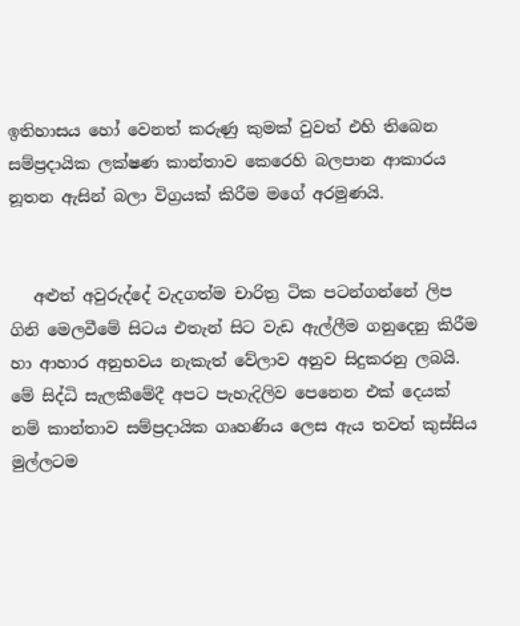ඉතිහාසය හෝ වෙනත් කරුණු කුමක් වුවත් එහි තිබෙන සම්ප්‍රදායික ලක්ෂණ කාන්තාව කෙරෙහි බලපාන ආකාරය නූතන ඇසින් බලා විග්‍රයක් කිරීම මගේ අරමුණයි.


   අළුත් අවුරුද්දේ වැදගත්ම චාරිත්‍ර ටික පටන්ගන්නේ ලිප ගිනි මෙලවීමේ සිටය එතැන් සිට වැඩ ඇල්ලීම ගනුදෙනු කිරීම හා ආහාර අනුභවය නැකැත් වේලාව අනුව සිදුකරනු ලබයි. මේ සිද්ධි සැලකීමේදී අපට පැහැදිලිව පෙනෙන එක් දෙයක් නම් කාන්තාව සම්ප්‍රදායික ගෘහණිය ලෙස ඇය තවත් කුස්සිය මුල්ලටම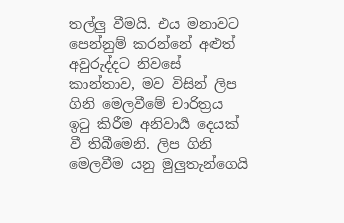තල්ලු වීමයි. එය මනාවට පෙන්නුම් කරන්නේ අළුත් අවුරුද්දට නිවසේ කාන්තාව, මව විසින් ලිප ගිනි මෙලවීමේ චාරිත්‍රය ඉටු කිරීම අනිවාර්‍ය දෙයක් වී තිබීමෙනි. ලිප ගිනි මෙලවීම යනු මුලුතැන්ගෙයි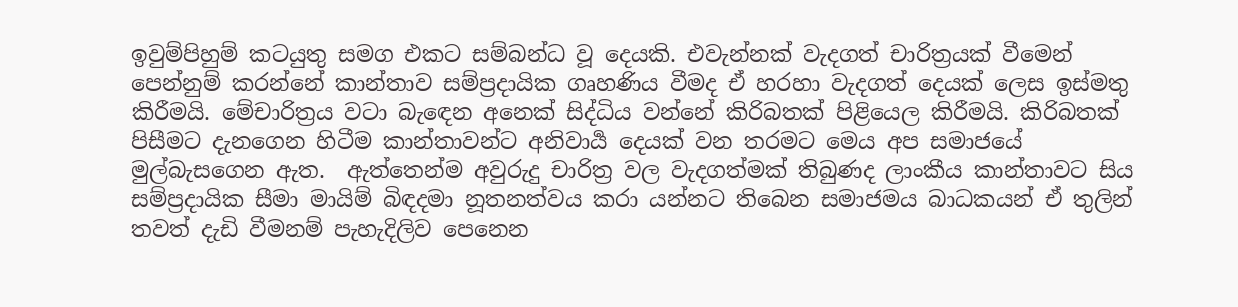ඉවුම්පිහුම් කටයුතු සමග එකට සම්බන්ධ වූ දෙයකි. එවැන්නක් වැදගත් චාරිත්‍රයක් වීමෙන් පෙන්නුම් කරන්නේ කාන්තාව සම්ප්‍රදායික ගෘහණිය වීමද ඒ හරහා වැදගත් දෙයක් ලෙස ඉස්මතු කිරීමයි. මේචාරිත්‍රය වටා බැඳෙන අනෙක් සිද්ධිය වන්නේ කිරිබතක් පිළියෙල කිරීමයි. කිරිබතක් පිසීමට දැනගෙන හිටීම කාන්තාවන්ට අනිවාර්‍ය දෙයක් වන තරමට මෙය අප සමාජයේ මුල්බැසගෙන ඇත.  ඇත්තෙන්ම අවුරුදු චාරිත්‍ර වල වැදගත්මක් තිබුණද ලාංකීය කාන්තාවට සිය සම්ප්‍රදායික සීමා මායිම් බිඳදමා නූතනත්වය කරා යන්නට තිබෙන සමාජමය බාධකයන් ඒ තුලින් තවත් දැඩි වීමනම් පැහැදිලිව පෙනෙන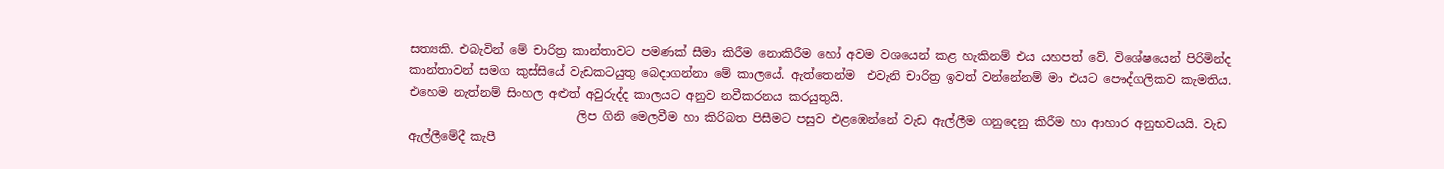සත්‍යකි. එබැවින් මේ චාරිත්‍ර කාන්තාවට පමණක් සීමා කිරීම නොකිරීම හෝ අවම වශයෙන් කළ හැකිනම් එය යහපත් වේ. විශේෂයෙන් පිරිමින්ද කාන්තාවන් සමග කුස්සියේ වැඩකටයුතු බෙදාගන්නා මේ කාලයේ. ඇත්තෙන්ම  එවැනි චාරිත්‍ර ඉවත් වන්නේනම් මා එයට පෞද්ගලිකව කැමතිය. එහෙම නැත්නම් සිංහල අළුත් අවුරුද්ද කාලයට අනුව නවීකරනය කරයුතුයි.
                            ලිප ගිනි මෙලවීම හා කිරිබත පිසීමට පසුව එළඹෙන්නේ වැඩ ඇල්ලීම ගනුදෙනු කිරීම හා ආහාර අනුභවයයි. වැඩ ඇල්ලීමේදී කැපී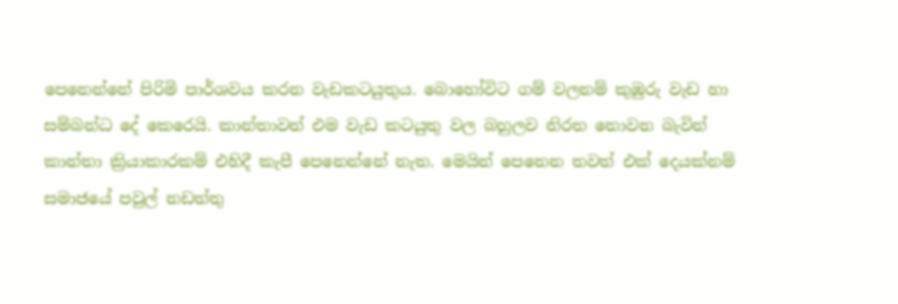පෙනෙන්නේ පිරිමි පාර්ශවය කරන වැඩකටයුතුය. බොහෝවිට ගම් වලනම් කුඹුරු වැඩ හා සම්බන්ධ දේ කෙරෙයි. කාන්තාවන් එම වැඩ කටයුතු වල බහුලව නිරත නොවන බැවින් කාන්තා ක්‍රියාකාරකම් එහිදී කැපී පෙනෙන්නේ නැත. මෙයින් පෙනෙන තවත් එක් දෙයක්නම් සමාජයේ පවුල් නඩත්තු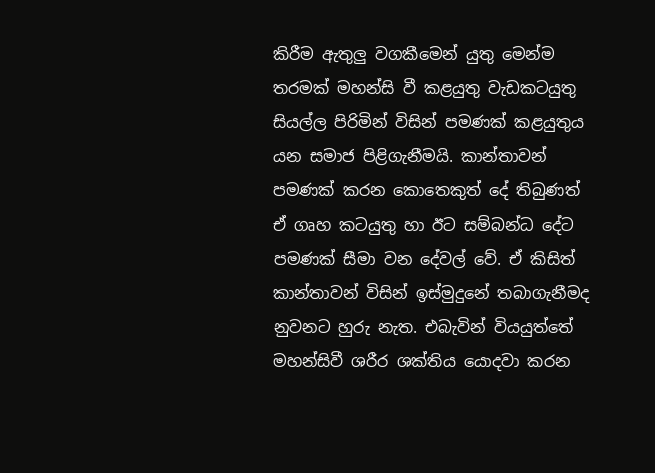කිරීම ඇතුලු වගකීමෙන් යුතු මෙන්ම තරමක් මහන්සි වී කළයුතු වැඩකටයුතු සියල්ල පිරිමින් විසින් පමණක් කළයුතුය යන සමාජ පිළිගැනීමයි. කාන්තාවන් පමණක් කරන කොතෙකුත් දේ තිබුණත් ඒ ගෘහ කටයුතු හා ඊට සම්බන්ධ දේට පමණක් සීමා වන දේවල් වේ. ඒ කිසිත් කාන්තාවන් විසින් ඉස්මුදුනේ තබාගැනීමද නුවනට හුරු නැත. එබැවින් වියයුත්තේ මහන්සිවී ශරීර ශක්තිය යොදවා කරන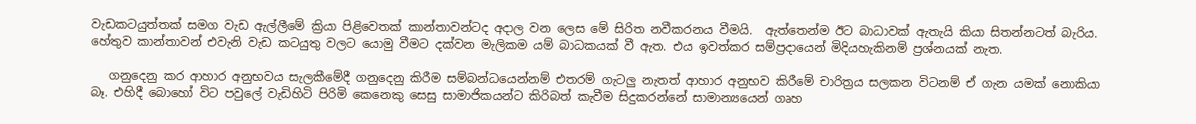වැඩකටයුත්තක් සමග වැඩ ඇල්ලීමේ ක්‍රියා පිළිවෙතක් කාන්තාවන්ටද අදාල වන ලෙස මේ සිරිත නවීකරනය වීමයි.  ඇත්තෙන්ම ඊට බාධාවක් ඇතැයි කියා සිතන්නටත් බැරිය. හේතුව කාන්තාවන් එවැනි වැඩ කටයුතු වලට යොමු වීමට දක්වන මැලිකම යම් බාධකයක් වී ඇත. එය ඉවත්කර සම්ප්‍රදායෙන් මිදියහැකිනම් ප්‍රශ්නයක් නැත.

   ගනුදෙනු කර ආහාර අනුභවය සැලකීමේදී ගනුදෙනු කිරීම සම්බන්ධයෙන්නම් එතරම් ගැටලු නැතත් ආහාර අනුභව කිරීමේ චාරිත්‍රය සලකන විටනම් ඒ ගැන යමක් නොකියා බෑ. එහිදී බොහෝ විට පවුලේ වැඩිහිටි පිරිමි කෙනෙකු සෙසු සාමාජිකයන්ට කිරිබත් කැවීම සිදුකරන්නේ සාමාන්‍යයෙන් ගෘහ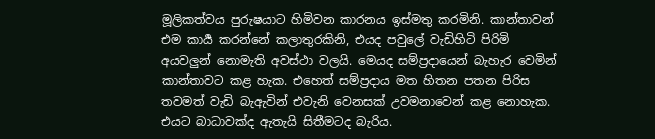මූලිකත්වය පුරුෂයාට හිමිවන කාරනය ඉස්මතු කරමිනි. කාන්තාවන් එම කාර්‍ය කරන්නේ කලාතුරකිනි, එයද පවුලේ වැඩිහිටි පිරිමි අයවලුන් නොමැති අවස්ථා වලයි. මෙයද සම්ප්‍රදායෙන් බැහැර වෙමින් කාන්තාවට කළ හැක. එහෙත් සම්ප්‍රදාය මත හිතන පතන පිරිස තවමත් වැඩි බැඇවින් එවැනි වෙනසක් උවමනාවෙන් කළ නොහැක. එයට බාධාවක්ද ඇතැයි සිතීමටද බැරිය.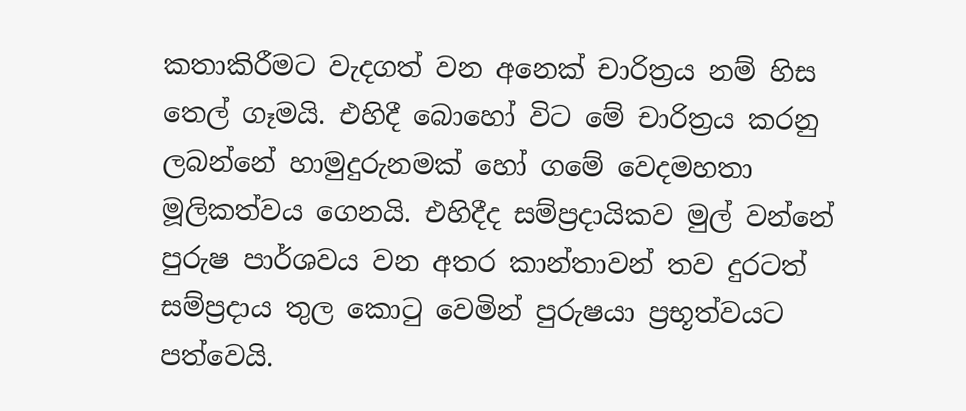කතාකිරීමට වැදගත් වන අනෙක් චාරිත්‍රය නම් හිස තෙල් ගෑමයි. එහිදී බොහෝ විට මේ චාරිත්‍රය කරනු ලබන්නේ හාමුදුරුනමක් හෝ ගමේ වෙදමහතා මූලිකත්වය ගෙනයි. එහිදීද සම්ප්‍රදායිකව මුල් වන්නේ පුරුෂ පාර්ශවය වන අතර කාන්තාවන් තව දුරටත් සම්ප්‍රදාය තුල කොටු වෙමින් පුරුෂයා ප්‍රභූත්වයට පත්වෙයි.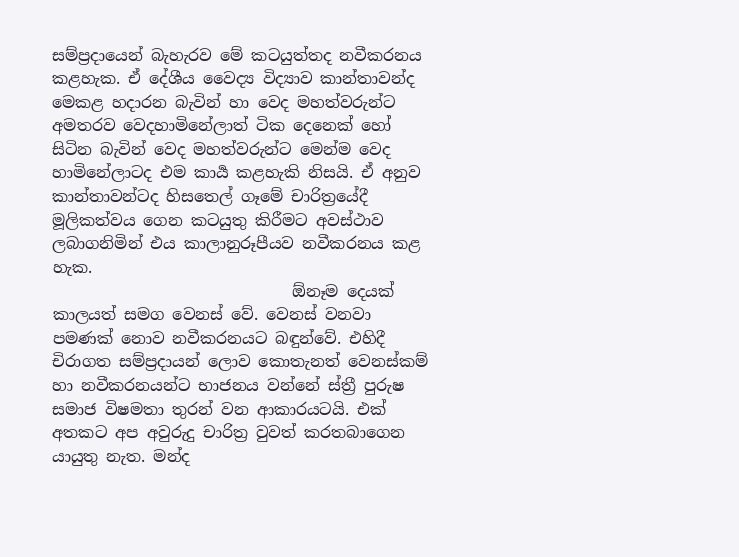සම්ප්‍රදායෙන් බැහැරව මේ කටයුත්තද නවීකරනය කළහැක. ඒ දේශීය වෛද්‍ය විද්‍යාව කාන්තාවන්ද මෙකළ හදාරන බැවින් හා වෙද මහත්වරුන්ට අමතරව වෙදහාමිනේලාත් ටික දෙනෙක් හෝ සිටින බැවින් වෙද මහත්වරුන්ට මෙන්ම වෙද හාමිනේලාටද එම කාර්‍ය කළහැකි නිසයි. ඒ අනුව කාන්තාවන්ටද හිසතෙල් ගෑමේ චාරිත්‍රයේදී මූලිකත්වය ගෙන කටයුතු කිරීමට අවස්ථාව ලබාගනිමින් එය කාලානුරූපීයව නවීකරනය කළ හැක.
                              ඕනෑම දෙයක් කාලයත් සමග වෙනස් වේ. වෙනස් වනවා පමණක් නොව නවීකරනයට බඳුන්වේ. එහිදී චිරාගත සම්ප්‍රදායන් ලොව කොතැනත් වෙනස්කම් හා නවීකරනයන්ට භාජනය වන්නේ ස්ත්‍රී පුරුෂ සමාජ විෂමතා තුරන් වන ආකාරයටයි. එක් අතකට අප අවුරුදු චාරිත්‍ර වුවත් කරතබාගෙන යායුතු නැත. මන්ද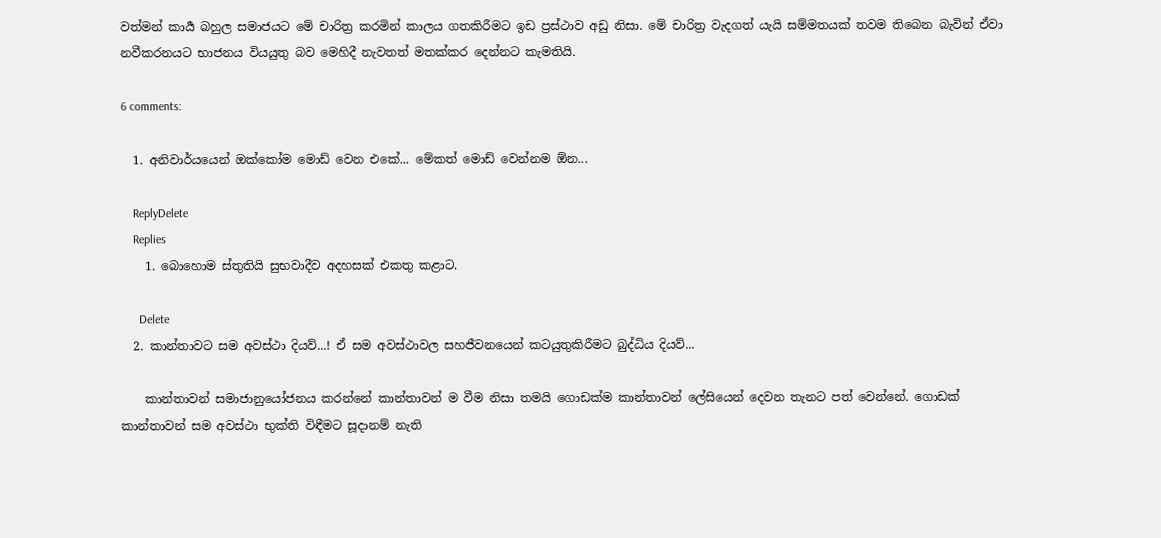වත්මන් කාර්‍ය බහුල සමාජයට මේ චාරිත්‍ර කරමින් කාලය ගතකිරීමට ඉඩ ප්‍රස්ථාව අඩු නිසා. මේ චාරිත්‍ර වැදගත් යැයි සම්මතයක් තවම තිබෙන බැවින් ඒවා නවීකරනයට භාජනය වියයුතු බව මෙහිදී නැවතත් මතක්කර දෙන්නට කැමතියි.

6 comments:

  1. අනිවාර්යයෙන් ඔක්කෝම මොඩ් වෙන එකේ... මේකත් මොඩ් වෙන්නම ඕන...

    ReplyDelete
    Replies
    1. බොහොම ස්තුතියි සුභවාදීව අදහසක් එකතු කළාට.

      Delete
  2. කාන්තාවට සම අවස්ථා දියව්...! ඒ සම අවස්ථාවල සහජීවනයෙන් කටයුතුකිරීමට බුද්ධිය දියව්...

    කාන්තාවන් සමාජානුයෝජනය කරන්නේ කාන්තාවන් ම වීම නිසා තමයි ගොඩක්ම කාන්තාවන් ලේසියෙන් දෙවන තැනට පත් වෙන්නේ. ගොඩක් කාන්තාවන් සම අවස්ථා භුක්ති විඳීමට සූදානම් නැති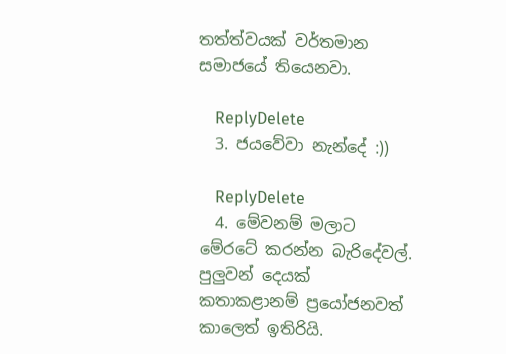තත්ත්වයක් වර්තමාන සමාජයේ තියෙනවා.

    ReplyDelete
  3. ජයවේවා නැන්දේ :))

    ReplyDelete
  4. මේවනම් මලාට මේරටේ කරන්න බැරිදේවල්. පුලුවන් දෙයක් කතාකළානම් ප්‍රයෝජනවත් කාලෙත් ඉතිරියි.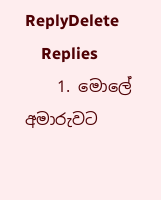ReplyDelete
    Replies
    1. මොලේ අමාරුවට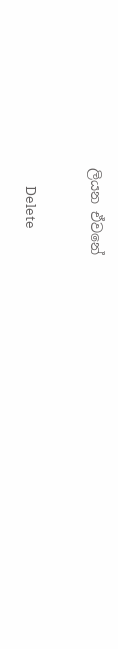ලියන ඒවනේ

      Delete